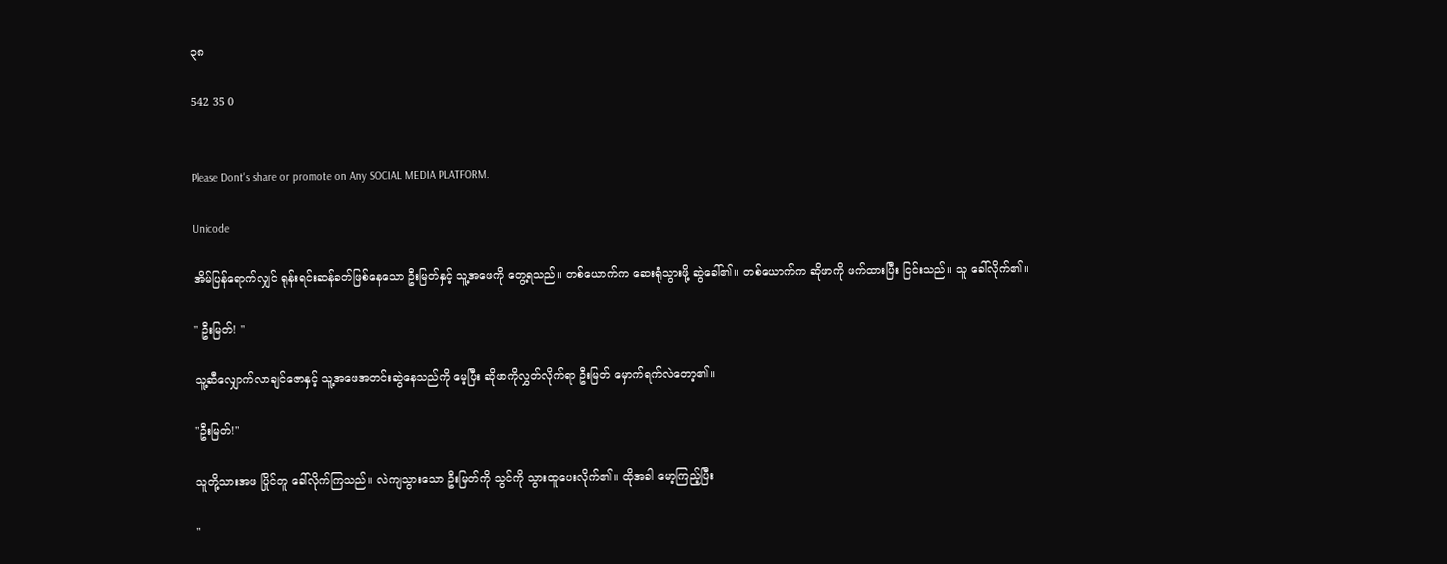၃၈

542 35 0


Please Dont's share or promote on Any SOCIAL MEDIA PLATFORM.

Unicode

အိမ်ပြန်ရောက်လျှင် ရုန်းရင်းဆန်ခတ်ဖြစ်နေသော ဦးမြတ်နှင့် သူ့အဖေကို တွေ့ရသည်။ တစ်ယောက်က ဆေးရုံသွားဖို့ ဆွဲခေါ်၏။ တစ်ယောက်က ဆိုဖာကို ဖက်ထားပြီး ငြင်းသည်။ သူ ခေါ်လိုက်၏။

" ဦးမြတ်! "

သူ့ဆီလျှောက်လာချင်ဇောနှင့် သူ့အဖေအတင်းဆွဲနေသည်ကို မေ့ပြီး ဆိုဖာကိုလွှတ်လိုက်ရာ ဦးမြတ် မှောက်ရက်လဲတော့၏။

"ဦးမြတ်!"

သူတို့သားအဖ ပြိုင်တူ ခေါ်လိုက်ကြသည်။ လဲကျသွားသော ဦးမြတ်ကို သွင်ကို သွားထူပေးလိုက်၏။ ထိုအခါ မော့ကြည့်ပြီး

"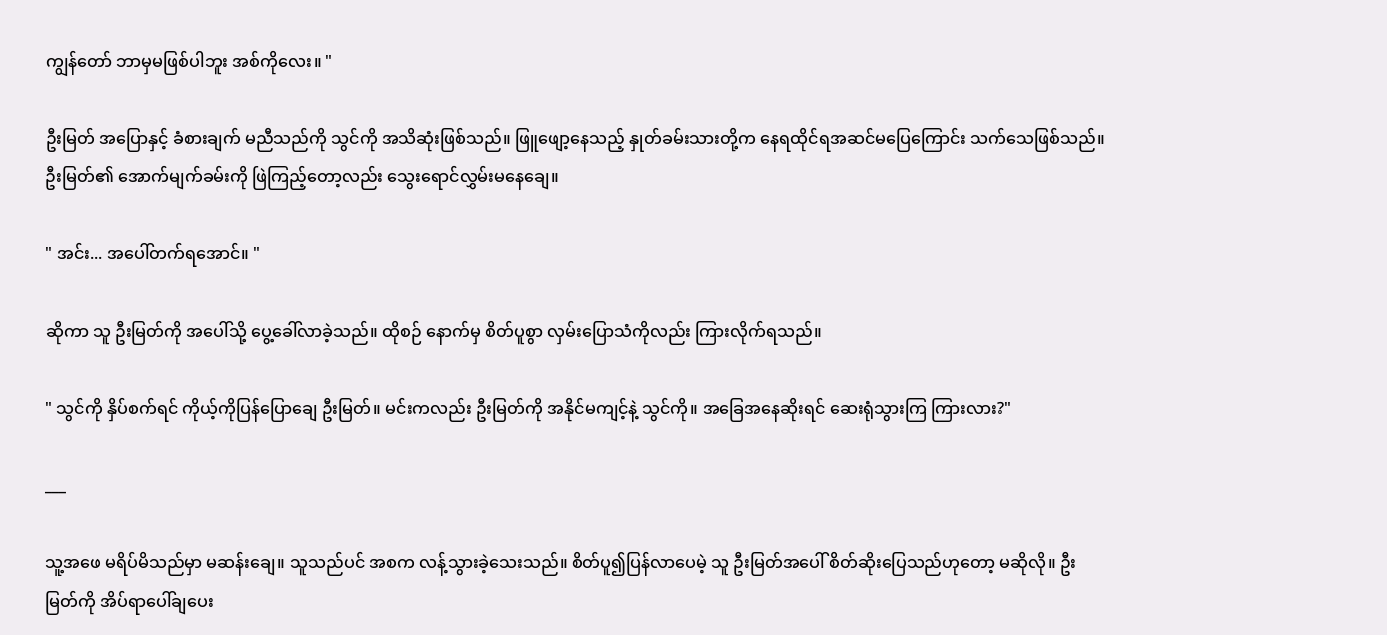ကျွန်တော် ဘာမှမဖြစ်ပါဘူး အစ်ကိုလေး။ "

ဦးမြတ် အပြောနှင့် ခံစားချက် မညီသည်ကို သွင်ကို အသိဆုံးဖြစ်သည်။ ဖြူဖျော့နေသည့် နှုတ်ခမ်းသားတို့က နေရထိုင်ရအဆင်မပြေကြောင်း သက်သေဖြစ်သည်။ ဦးမြတ်၏ အောက်မျက်ခမ်းကို ဖြဲကြည့်တော့လည်း သွေးရောင်လွှမ်းမနေချေ။

" အင်း... အပေါ်တက်ရအောင်။ "

ဆိုကာ သူ ဦးမြတ်ကို အပေါ်သို့ ပွေ့ခေါ်လာခဲ့သည်။ ထိုစဉ် နောက်မှ စိတ်ပူစွာ လှမ်းပြောသံကိုလည်း ကြားလိုက်ရသည်။

" သွင်ကို နှိပ်စက်ရင် ကိုယ့်ကိုပြန်ပြောချေ ဦးမြတ်။ မင်းကလည်း ဦးမြတ်ကို အနိုင်မကျင့်နဲ့ သွင်ကို။ အခြေအနေဆိုးရင် ဆေးရုံသွားကြ ကြားလား?"

___

သူ့အဖေ မရိပ်မိသည်မှာ မဆန်းချေ။ သူသည်ပင် အစက လန့်သွားခဲ့သေးသည်။ စိတ်ပူ၍ပြန်လာပေမဲ့ သူ ဦးမြတ်အပေါ် စိတ်ဆိုးပြေသည်ဟုတော့ မဆိုလို။ ဦးမြတ်ကို အိပ်ရာပေါ်ချပေး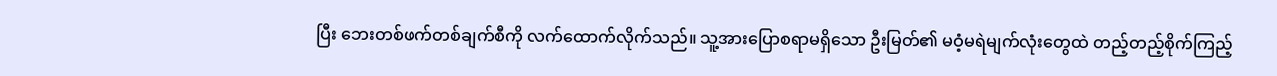ပြီး ဘေးတစ်ဖက်တစ်ချက်စီကို လက်ထောက်လိုက်သည်။ သူ့အားပြောစရာမရှိသော ဦးမြတ်၏ မဝံ့မရဲမျက်လုံးတွေထဲ တည့်တည့်စိုက်ကြည့်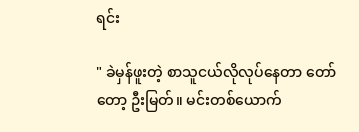ရင်း

" ခဲမှန်ဖူးတဲ့ စာသူငယ်လိုလုပ်နေတာ တော်တော့ ဦးမြတ်။ မင်းတစ်ယောက်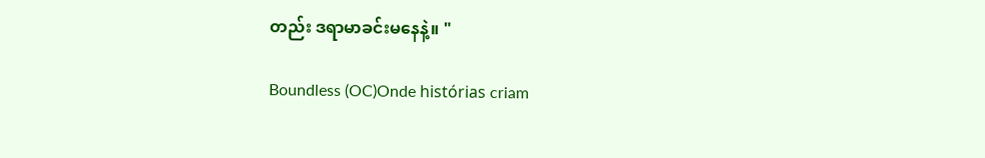တည်း ဒရာမာခင်းမနေနဲ့။ "

Boundless (OC)Onde histórias criam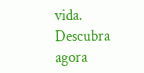vida. Descubra agora